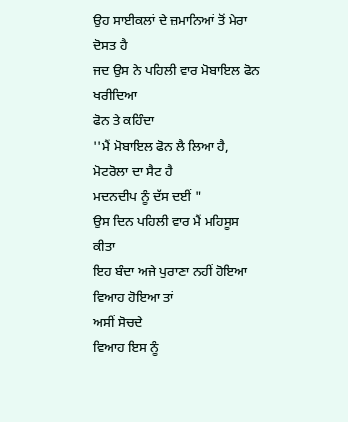ਉਹ ਸਾਈਕਲਾਂ ਦੇ ਜ਼ਮਾਨਿਆਂ ਤੋਂ ਮੇਰਾ ਦੋਸਤ ਹੈ
ਜਦ ਉਸ ਨੇ ਪਹਿਲੀ ਵਾਰ ਮੋਬਾਇਲ ਫੋਨ ਖਰੀਦਿਆ
ਫੋਨ ਤੇ ਕਹਿੰਦਾ
''ਮੈਂ ਮੋਬਾਇਲ ਫੋਨ ਲੈ ਲਿਆ ਹੈ,
ਮੋਟਰੋਲਾ ਦਾ ਸੈਟ ਹੈ
ਮਦਨਦੀਪ ਨੂੰ ਦੱਸ ਦਈਂ "
ਉਸ ਦਿਨ ਪਹਿਲੀ ਵਾਰ ਮੈਂ ਮਹਿਸੂਸ ਕੀਤਾ
ਇਹ ਬੰਦਾ ਅਜੇ ਪੁਰਾਣਾ ਨਹੀਂ ਹੋਇਆ
ਵਿਆਹ ਹੋਇਆ ਤਾਂ
ਅਸੀਂ ਸੋਚਦੇ
ਵਿਆਹ ਇਸ ਨੂੰ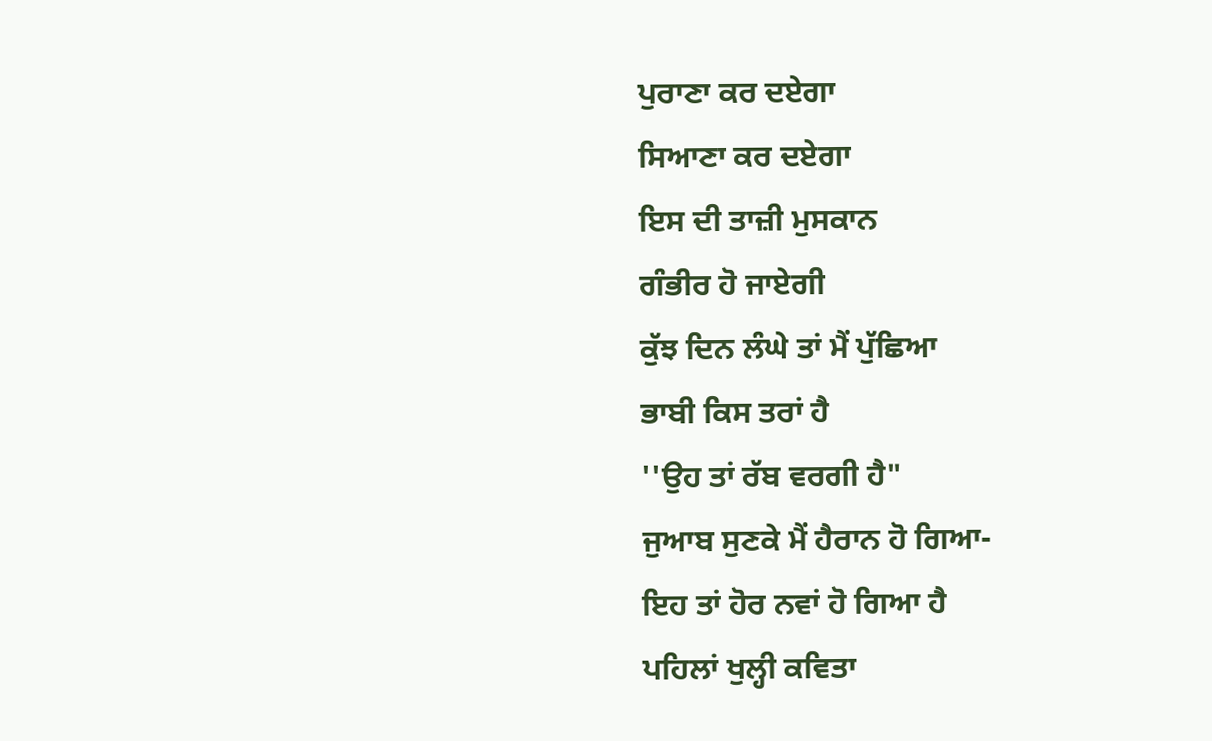ਪੁਰਾਣਾ ਕਰ ਦਏਗਾ
ਸਿਆਣਾ ਕਰ ਦਏਗਾ
ਇਸ ਦੀ ਤਾਜ਼ੀ ਮੁਸਕਾਨ
ਗੰਭੀਰ ਹੋ ਜਾਏਗੀ
ਕੁੱਝ ਦਿਨ ਲੰਘੇ ਤਾਂ ਮੈਂ ਪੁੱਛਿਆ
ਭਾਬੀ ਕਿਸ ਤਰਾਂ ਹੈ
''ਉਹ ਤਾਂ ਰੱਬ ਵਰਗੀ ਹੈ"
ਜੁਆਬ ਸੁਣਕੇ ਮੈਂ ਹੈਰਾਨ ਹੋ ਗਿਆ-
ਇਹ ਤਾਂ ਹੋਰ ਨਵਾਂ ਹੋ ਗਿਆ ਹੈ
ਪਹਿਲਾਂ ਖੁਲ੍ਹੀ ਕਵਿਤਾ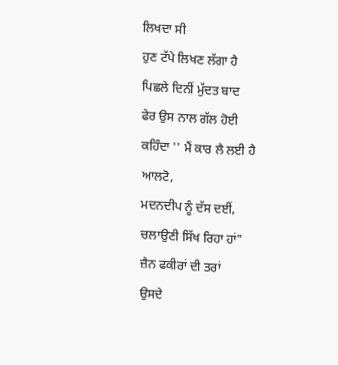ਲਿਖਦਾ ਸੀ
ਹੁਣ ਟੱਪੇ ਲਿਖਣ ਲੱਗਾ ਹੈ
ਪਿਛਲੇ ਦਿਨੀਂ ਮੁੱਦਤ ਬਾਦ
ਫੇਰ ਉਸ ਨਾਲ ਗੱਲ ਹੋਈ
ਕਹਿੰਦਾ '' ਮੈਂ ਕਾਰ ਲੈ ਲਈ ਹੈ ਆਲਟੋ,
ਮਦਨਦੀਪ ਨੂੰ ਦੱਸ ਦਈਂ,
ਚਲਾਉਣੀ ਸਿੱਖ ਰਿਹਾ ਹਾਂ"
ਜ਼ੈਨ ਫਕੀਰਾਂ ਦੀ ਤਰਾਂ
ਉਸਦੇ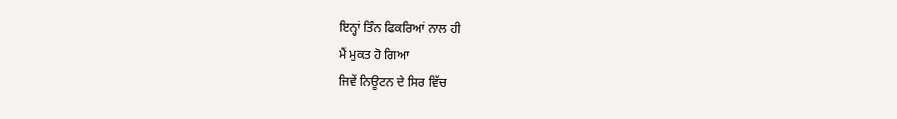ਇਨ੍ਹਾਂ ਤਿੰਨ ਫਿਕਰਿਆਂ ਨਾਲ ਹੀ
ਮੈਂ ਮੁਕਤ ਹੋ ਗਿਆ
ਜਿਵੇਂ ਨਿਊਟਨ ਦੇ ਸਿਰ ਵਿੱਚ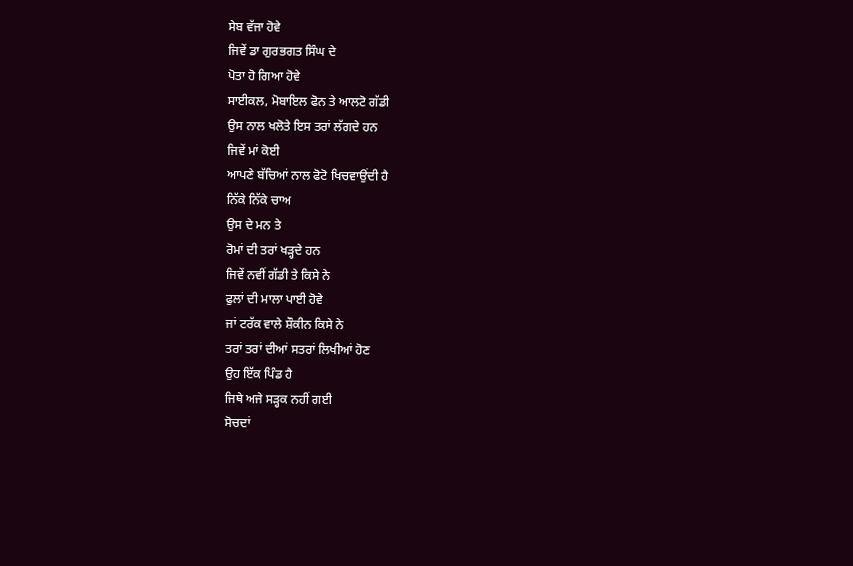ਸੇਬ ਵੱਜਾ ਹੋਵੇ
ਜਿਵੇਂ ਡਾ ਗੁਰਭਗਤ ਸਿੰਘ ਦੇ
ਪੋਤਾ ਹੋ ਗਿਆ ਹੋਵੇ
ਸਾਈਕਲ, ਮੋਬਾਇਲ ਫੋਨ ਤੇ ਆਲਟੋ ਗੱਡੀ
ਉਸ ਨਾਲ ਖਲੋਤੇ ਇਸ ਤਰਾਂ ਲੱਗਦੇ ਹਨ
ਜਿਵੇਂ ਮਾਂ ਕੋਈ
ਆਪਣੇ ਬੱਚਿਆਂ ਨਾਲ ਫੋਟੋ ਖਿਚਵਾਉਂਦੀ ਹੈ
ਨਿੱਕੇ ਨਿੱਕੇ ਚਾਅ
ਉਸ ਦੇ ਮਨ ਤੇ
ਰੋਮਾਂ ਦੀ ਤਰਾਂ ਖੜ੍ਹਦੇ ਹਨ
ਜਿਵੇਂ ਨਵੀਂ ਗੱਡੀ ਤੇ ਕਿਸੇ ਨੇ
ਫੁਲਾਂ ਦੀ ਮਾਲਾ ਪਾਈ ਹੋਵੇ
ਜਾਂ ਟਰੱਕ ਵਾਲੇ ਸ਼ੌਕੀਨ ਕਿਸੇ ਨੇ
ਤਰਾਂ ਤਰਾਂ ਦੀਆਂ ਸਤਰਾਂ ਲਿਖੀਆਂ ਹੋਣ
ਉਹ ਇੱਕ ਪਿੰਡ ਹੈ
ਜਿਥੇ ਅਜੇ ਸੜ੍ਹਕ ਨਹੀਂ ਗਈ
ਸੋਚਦਾਂ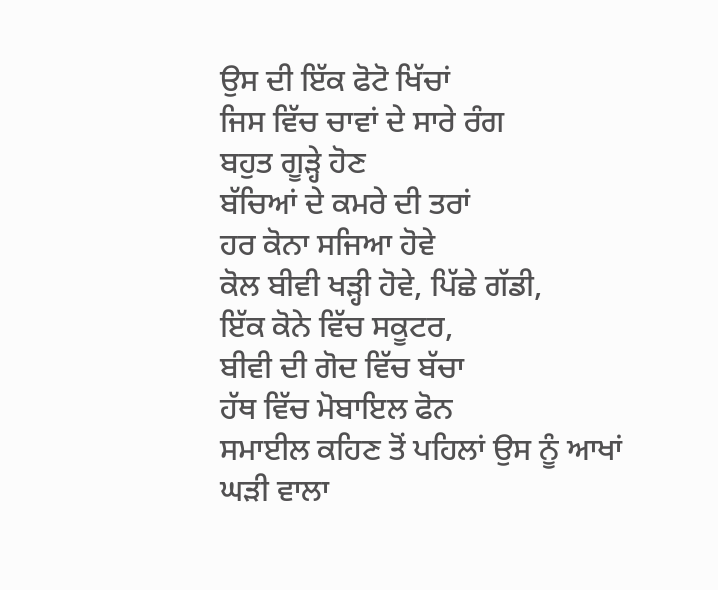ਉਸ ਦੀ ਇੱਕ ਫੋਟੋ ਖਿੱਚਾਂ
ਜਿਸ ਵਿੱਚ ਚਾਵਾਂ ਦੇ ਸਾਰੇ ਰੰਗ
ਬਹੁਤ ਗੂੜ੍ਹੇ ਹੋਣ
ਬੱਚਿਆਂ ਦੇ ਕਮਰੇ ਦੀ ਤਰਾਂ
ਹਰ ਕੋਨਾ ਸਜਿਆ ਹੋਵੇ
ਕੋਲ ਬੀਵੀ ਖੜ੍ਹੀ ਹੋਵੇ, ਪਿੱਛੇ ਗੱਡੀ,
ਇੱਕ ਕੋਨੇ ਵਿੱਚ ਸਕੂਟਰ,
ਬੀਵੀ ਦੀ ਗੋਦ ਵਿੱਚ ਬੱਚਾ
ਹੱਥ ਵਿੱਚ ਮੋਬਾਇਲ ਫੋਨ
ਸਮਾਈਲ ਕਹਿਣ ਤੋਂ ਪਹਿਲਾਂ ਉਸ ਨੂੰ ਆਖਾਂ
ਘੜੀ ਵਾਲਾ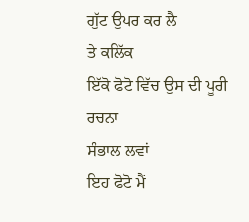ਗੁੱਟ ਉਪਰ ਕਰ ਲੈ
ਤੇ ਕਲਿੱਕ
ਇੱਕੋ ਫੋਟੋ ਵਿੱਚ ਉਸ ਦੀ ਪੂਰੀ ਰਚਨਾ
ਸੰਭਾਲ ਲਵਾਂ
ਇਹ ਫੋਟੋ ਮੈਂ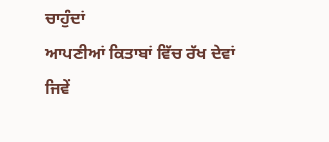ਚਾਹੁੰਦਾਂ
ਆਪਣੀਆਂ ਕਿਤਾਬਾਂ ਵਿੱਚ ਰੱਖ ਦੇਵਾਂ
ਜਿਵੇਂ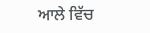ਆਲੇ ਵਿੱਚ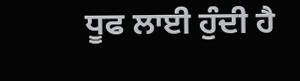ਧੂਫ ਲਾਈ ਹੁੰਦੀ ਹੈ